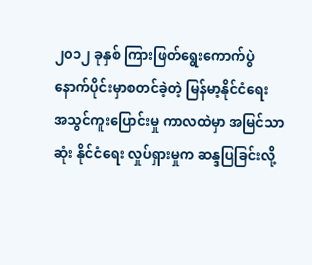၂၀၁၂ ခုနှစ် ကြားဖြတ်ရွေးကောက်ပွဲ နောက်ပိုင်းမှာစတင်ခဲ့တဲ့ မြန်မာ့နိုင်ငံရေး အသွင်ကူးပြောင်းမှု ကာလထဲမှာ အမြင်သာ ဆုံး နိုင်ငံရေး လှုပ်ရှားမှုက ဆန္ဒပြခြင်းလို့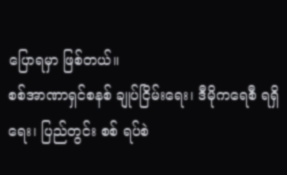ပြောရမှာ ဖြစ်တယ်။
စစ်အာဏာရှင်စနစ် ချုပ်ငြိမ်းရေး၊ ဒီမိုကရေစီ ရရှိရေး၊ ပြည်တွင်း စစ် ရပ်စဲ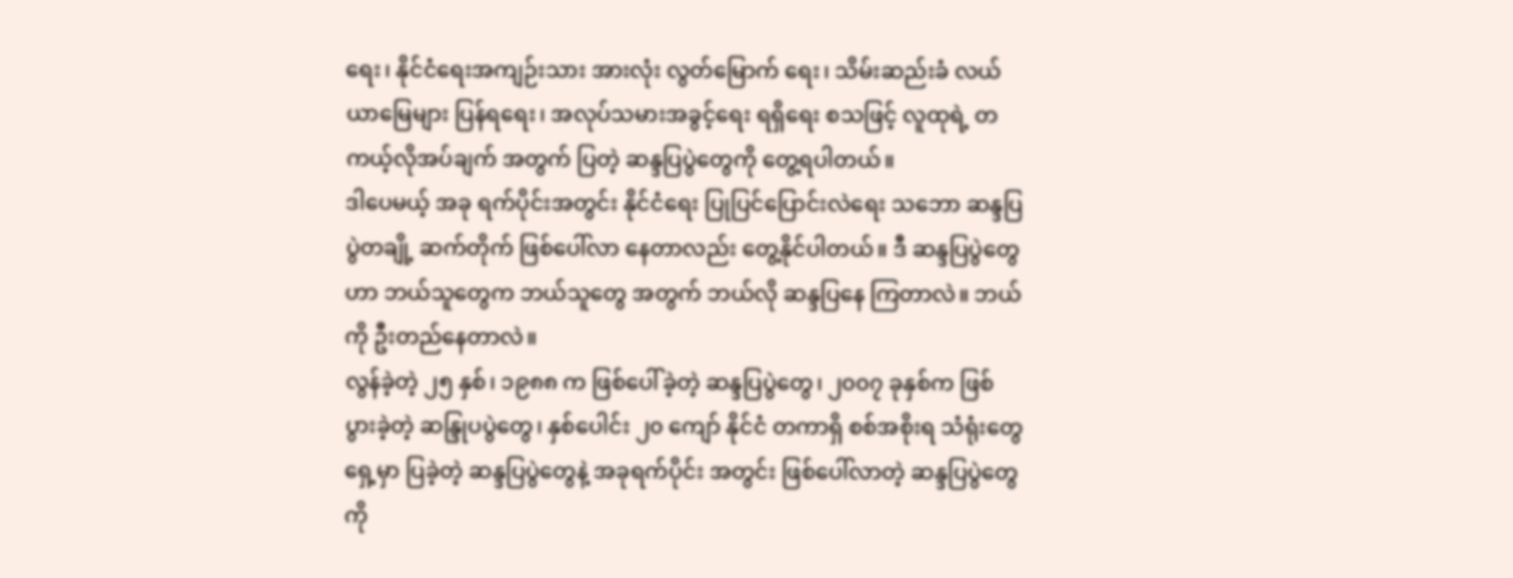ရေး၊ နိုင်ငံရေးအကျဉ်းသား အားလုံး လွတ်မြောက် ရေး၊ သိမ်းဆည်းခံ လယ်ယာမြေများ ပြန်ရရေး၊ အလုပ်သမားအခွင့်ရေး ရရှိရေး စသဖြင့် လူထုရဲ့ တကယ့်လိုအပ်ချက် အတွက် ပြတဲ့ ဆန္ဒပြပွဲတွေကို တွေ့ရပါတယ်။
ဒါပေမယ့် အခု ရက်ပိုင်းအတွင်း နိုင်ငံရေး ပြုပြင်ပြောင်းလဲရေး သဘော ဆန္ဒပြပွဲတချို့ ဆက်တိုက် ဖြစ်ပေါ်လာ နေတာလည်း တွေ့နိုင်ပါတယ်။ ဒီ ဆန္ဒပြပွဲတွေဟာ ဘယ်သူတွေက ဘယ်သူတွေ အတွက် ဘယ်လို ဆန္ဒပြနေ ကြတာလဲ။ ဘယ်ကို ဦးတည်နေတာလဲ။
လွန်ခဲ့တဲ့ ၂၅ နှစ်၊ ၁၉၈၈ က ဖြစ်ပေါ်ခဲ့တဲ့ ဆန္ဒပြပွဲတွေ၊ ၂၀၀၇ ခုနှစ်က ဖြစ်ပွားခဲ့တဲ့ ဆန္ဒြုပပွဲတွေ၊ နှစ်ပေါင်း ၂၀ ကျော် နိုင်ငံ တကာရှိ စစ်အစိုးရ သံရုံးတွေရှေ့မှာ ပြခဲ့တဲ့ ဆန္ဒပြပွဲတွေနဲ့ အခုရက်ပိုင်း အတွင်း ဖြစ်ပေါ်လာတဲ့ ဆန္ဒပြပွဲတွေကို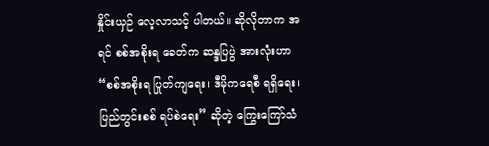နှိုင်းယှဉ် လေ့လာသင့် ပါတယ်။ ဆိုလိုတာက အရင် စစ်အစိုးရ ခေတ်က ဆန္ဒပြပွဲ အားလုံးဟာ “စစ်အစိုးရ ပြုတ်ကျရေး၊ ဒီမိုကရေစီ ရရှိရေး၊ ပြည်တွင်းစစ် ရပ်စဲရေး” ဆိုတဲ့ ကြွေးကြော်သံ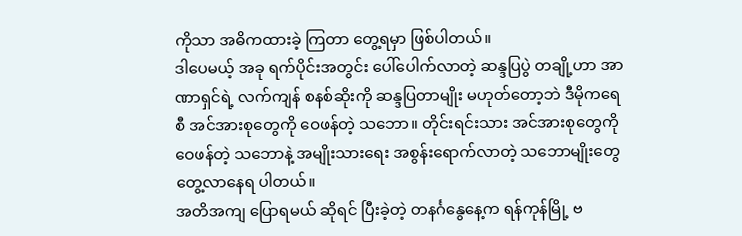ကိုသာ အဓိကထားခဲ့ ကြတာ တွေ့ရမှာ ဖြစ်ပါတယ်။
ဒါပေမယ့် အခု ရက်ပိုင်းအတွင်း ပေါ်ပေါက်လာတဲ့ ဆန္ဒပြပွဲ တချို့ဟာ အာဏာရှင်ရဲ့ လက်ကျန် စနစ်ဆိုးကို ဆန္ဒပြတာမျိုး မဟုတ်တော့ဘဲ ဒီမိုကရေစီ အင်အားစုတွေကို ဝေဖန်တဲ့ သဘော။ တိုင်းရင်းသား အင်အားစုတွေကို ဝေဖန်တဲ့ သဘောနဲ့ အမျိုးသားရေး အစွန်းရောက်လာတဲ့ သဘောမျိုးတွေ တွေ့လာနေရ ပါတယ်။
အတိအကျ ပြောရမယ် ဆိုရင် ပြီးခဲ့တဲ့ တနင်္ဂနွေနေ့က ရန်ကုန်မြို့ ဗ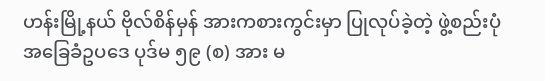ဟန်းမြို့နယ် ဗိုလ်စိန်မှန် အားကစားကွင်းမှာ ပြုလုပ်ခဲ့တဲ့ ဖွဲ့စည်းပုံ အခြေခံဥပဒေ ပုဒ်မ ၅၉ (စ) အား မ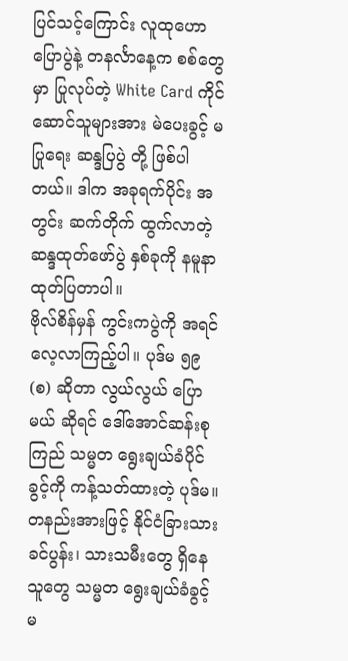ပြင်သင့်ကြောင်း လူထုဟောပြောပွဲနဲ့ တနင်္လာနေ့က စစ်တွေမှာ ပြုလုပ်တဲ့ White Card ကိုင်ဆောင်သူများအား မဲပေးခွင့် မပြုရေး ဆန္ဒပြပွဲ တို့ ဖြစ်ပါတယ်။ ဒါက အခုရက်ပိုင်း အတွင်း ဆက်တိုက် ထွက်လာတဲ့ ဆန္ဒထုတ်ဖော်ပွဲ နှစ်ခုကို နမူနာထုတ်ပြတာပါ။
ဗိုလ်စိန်မှန် ကွင်းကပွဲကို အရင် လေ့လာကြည့်ပါ။ ပုဒ်မ ၅၉ (စ) ဆိုတာ လွယ်လွယ် ပြောမယ် ဆိုရင် ဒေါ်အောင်ဆန်းစုကြည် သမ္မတ ရွေးချယ်ခံပိုင်ခွင့်ကို ကန့်သတ်ထားတဲ့ ပုဒ်မ။ တနည်းအားဖြင့် နိုင်ငံခြားသား ခင်ပွန်း၊ သားသမီးတွေ ရှိနေသူတွေ သမ္မတ ရွေးချယ်ခံခွင့် မ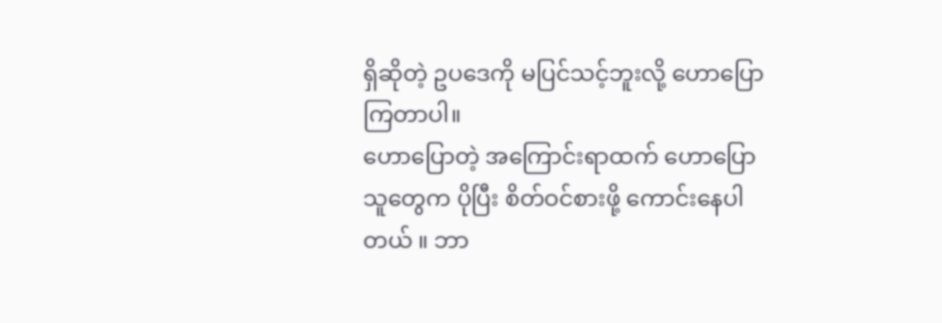ရှိဆိုတဲ့ ဥပဒေကို မပြင်သင့်ဘူးလို့ ဟောပြော ကြတာပါ။
ဟောပြောတဲ့ အကြောင်းရာထက် ဟောပြောသူတွေက ပိုပြီး စိတ်ဝင်စားဖို့ ကောင်းနေပါတယ် ။ ဘာ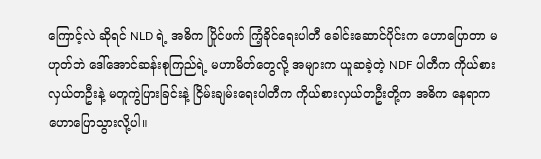ကြောင့်လဲ ဆိုရင် NLD ရဲ့ အဓိက ပြိုင်ဖက် ကြံ့ခိုင်ရေးပါတီ ခေါင်းဆောင်ပိုင်းက ဟောပြောတာ မဟုတ်ဘဲ ဒေါ်အောင်ဆန်းစုကြည်ရဲ့ မဟာမိတ်တွေလို့ အများက ယူဆခဲ့တဲ့ NDF ပါတီက ကိုယ်စားလှယ်တဦးနဲ့ မတူကွဲပြားခြင်းနဲ့ ငြိမ်းချမ်းရေးပါတီက ကိုယ်စားလှယ်တဦးတို့က အဓိက နေရာက ဟောပြောသွားလို့ပါ။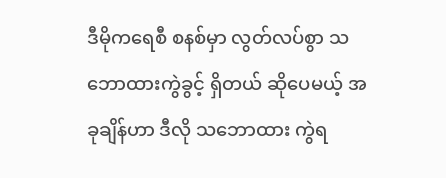ဒီမိုကရေစီ စနစ်မှာ လွတ်လပ်စွာ သဘောထားကွဲခွင့် ရှိတယ် ဆိုပေမယ့် အခုချိန်ဟာ ဒီလို သဘောထား ကွဲရ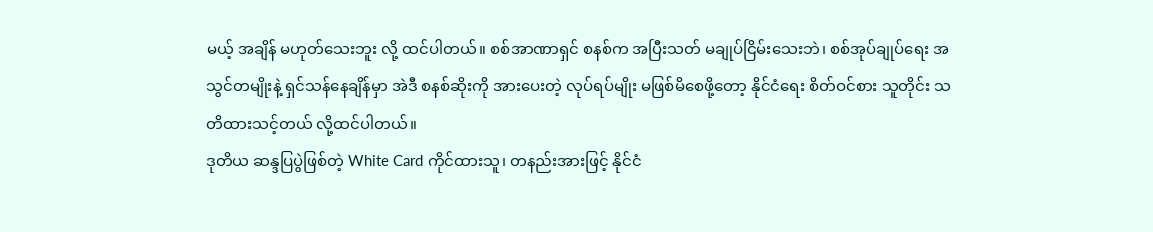မယ့် အချိန် မဟုတ်သေးဘူး လို့ ထင်ပါတယ်။ စစ်အာဏာရှင် စနစ်က အပြီးသတ် မချုပ်ငြိမ်းသေးဘဲ၊ စစ်အုပ်ချုပ်ရေး အသွင်တမျိုးနဲ့ ရှင်သန်နေချိန်မှာ အဲဒီ စနစ်ဆိုးကို အားပေးတဲ့ လုပ်ရပ်မျိုး မဖြစ်မိစေဖို့တော့ နိုင်ငံရေး စိတ်ဝင်စား သူတိုင်း သတိထားသင့်တယ် လို့ထင်ပါတယ်။
ဒုတိယ ဆန္ဒပြပွဲဖြစ်တဲ့ White Card ကိုင်ထားသူ၊ တနည်းအားဖြင့် နိုင်ငံ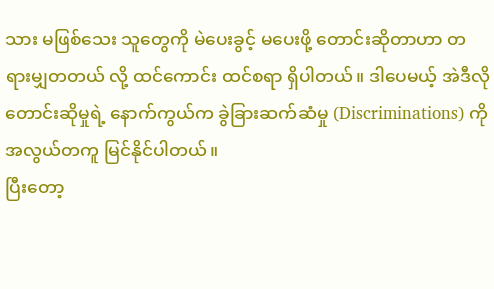သား မဖြစ်သေး သူတွေကို မဲပေးခွင့် မပေးဖို့ တောင်းဆိုတာဟာ တရားမျှတတယ် လို့ ထင်ကောင်း ထင်စရာ ရှိပါတယ်။ ဒါပေမယ့် အဲဒီလို တောင်းဆိုမှုရဲ့ နောက်ကွယ်က ခွဲခြားဆက်ဆံမှု (Discriminations) ကို အလွယ်တကူ မြင်နိုင်ပါတယ်။
ပြီးတော့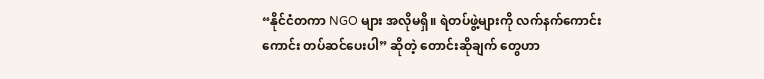“နိုင်ငံတကာ NGO များ အလိုမရှိ။ ရဲတပ်ဖွဲ့များကို လက်နက်ကောင်းကောင်း တပ်ဆင်ပေးပါ” ဆိုတဲ့ တောင်းဆိုချက် တွေဟာ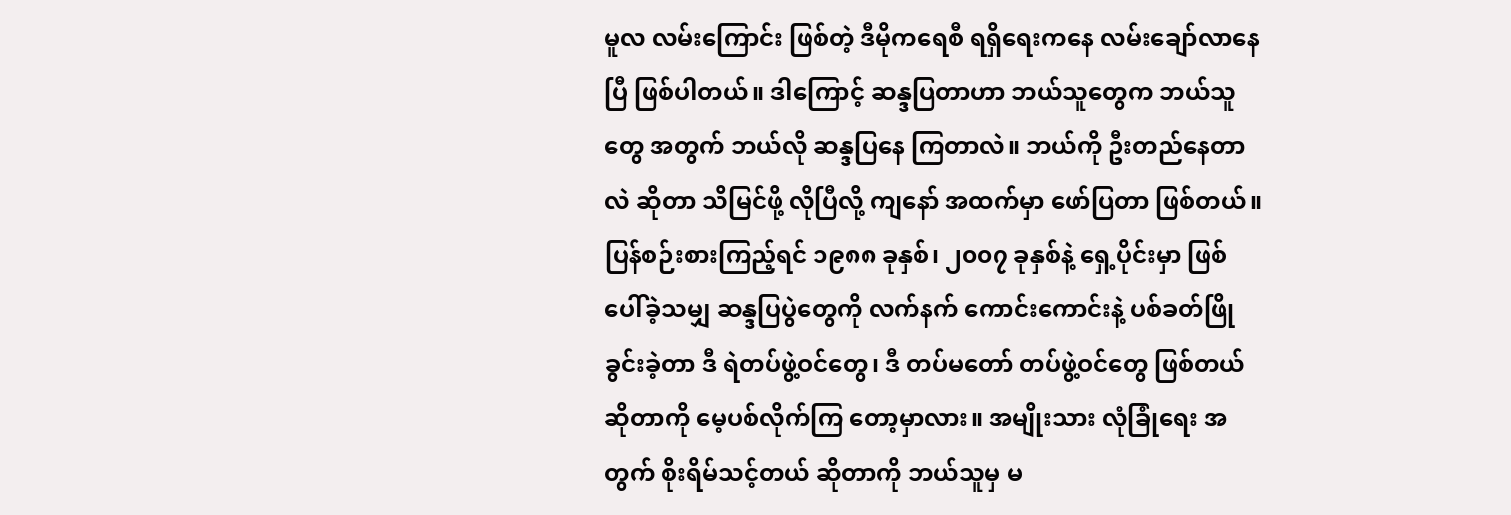မူလ လမ်းကြောင်း ဖြစ်တဲ့ ဒီမိုကရေစီ ရရှိရေးကနေ လမ်းချော်လာနေပြီ ဖြစ်ပါတယ်။ ဒါကြောင့် ဆန္ဒပြတာဟာ ဘယ်သူတွေက ဘယ်သူတွေ အတွက် ဘယ်လို ဆန္ဒပြနေ ကြတာလဲ။ ဘယ်ကို ဦးတည်နေတာလဲ ဆိုတာ သိမြင်ဖို့ လိုပြီလို့ ကျနော် အထက်မှာ ဖော်ပြတာ ဖြစ်တယ်။
ပြန်စဉ်းစားကြည့်ရင် ၁၉၈၈ ခုနှစ်၊ ၂၀၀၇ ခုနှစ်နဲ့ ရှေ့ပိုင်းမှာ ဖြစ်ပေါ်ခဲ့သမျှ ဆန္ဒပြပွဲတွေကို လက်နက် ကောင်းကောင်းနဲ့ ပစ်ခတ်ဖြိုခွင်းခဲ့တာ ဒီ ရဲတပ်ဖွဲ့ဝင်တွေ၊ ဒီ တပ်မတော် တပ်ဖွဲ့ဝင်တွေ ဖြစ်တယ် ဆိုတာကို မေ့ပစ်လိုက်ကြ တော့မှာလား။ အမျိုးသား လုံခြုံရေး အတွက် စိုးရိမ်သင့်တယ် ဆိုတာကို ဘယ်သူမှ မ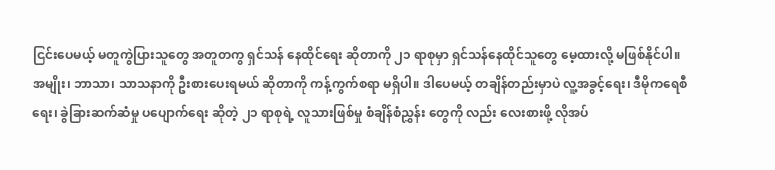ငြင်းပေမယ့် မတူကွဲပြားသူတွေ အတူတကွ ရှင်သန် နေထိုင်ရေး ဆိုတာကို ၂၁ ရာစုမှာ ရှင်သန်နေထိုင်သူတွေ မေ့ထားလို့ မဖြစ်နိုင်ပါ။
အမျိုး၊ ဘာသာ၊ သာသနာကို ဦးစားပေးရမယ် ဆိုတာကို ကန့်ကွက်စရာ မရှိပါ။ ဒါပေမယ့် တချိန်တည်းမှာပဲ လူ့အခွင့်ရေး၊ ဒီမိုကရေစီရေး၊ ခွဲခြားဆက်ဆံမှု ပပျောက်ရေး ဆိုတဲ့ ၂၁ ရာစုရဲ့ လူသားဖြစ်မှု စံချိန်စံညွှန်း တွေကို လည်း လေးစားဖို့ လိုအပ်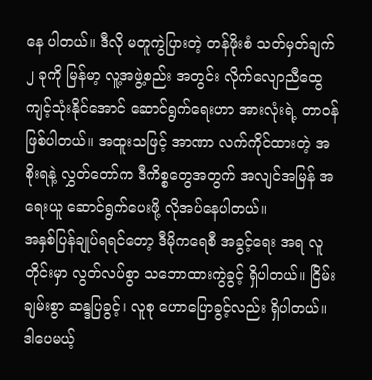နေ ပါတယ်။ ဒီလို မတူကွဲပြားတဲ့ တန်ဖိုးစံ သတ်မှတ်ချက် ၂ ခုကို မြန်မာ့ လူ့အဖွဲ့စည်း အတွင်း လိုက်လျောညီထွေ ကျင့်သုံးနိုင်အောင် ဆောင်ရွက်ရေးဟာ အားလုံးရဲ့ တာဝန် ဖြစ်ပါတယ်။ အထူးသဖြင့် အာဏာ လက်ကိုင်ထားတဲ့ အစိုးရနဲ့ လွှတ်တော်က ဒီကိစ္စတွေအတွက် အလျင်အမြန် အရေးယူ ဆောင်ရွက်ပေးဖို့ လိုအပ်နေပါတယ်။
အနှစ်ပြန်ချုပ်ရရင်တော့ ဒီမိုကရေစီ အခွင့်ရေး အရ လူတိုင်းမှာ လွတ်လပ်စွာ သဘောထားကွဲခွင့် ရှိပါတယ်။ ငြိမ်းချမ်းစွာ ဆန္ဒပြခွင့်၊ လူစု ဟောပြောခွင့်လည်း ရှိပါတယ်။ ဒါပေမယ့်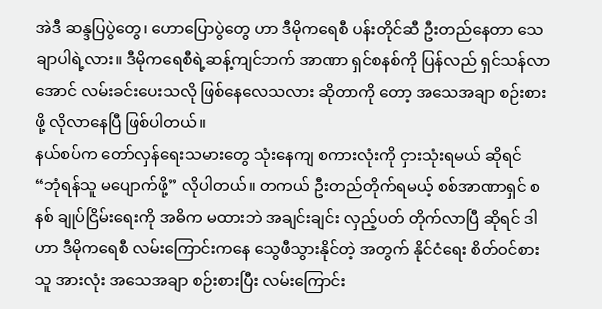အဲဒီ ဆန္ဒပြပွဲတွေ၊ ဟောပြောပွဲတွေ ဟာ ဒီမိုကရေစီ ပန်းတိုင်ဆီ ဦးတည်နေတာ သေချာပါရဲ့လား။ ဒီမိုကရေစီရဲ့ဆန့်ကျင်ဘက် အာဏာ ရှင်စနစ်ကို ပြန်လည် ရှင်သန်လာအောင် လမ်းခင်းပေးသလို ဖြစ်နေလေသလား ဆိုတာကို တော့ အသေအချာ စဉ်းစားဖို့ လိုလာနေပြီ ဖြစ်ပါတယ်။
နယ်စပ်က တော်လှန်ရေးသမားတွေ သုံးနေကျ စကားလုံးကို ငှားသုံးရမယ် ဆိုရင် “ဘုံရန်သူ မပျောက်ဖို့” လိုပါတယ်။ တကယ် ဦးတည်တိုက်ရမယ့် စစ်အာဏာရှင် စနစ် ချုပ်ငြိမ်းရေးကို အဓိက မထားဘဲ အချင်းချင်း လှည့်ပတ် တိုက်လာပြီ ဆိုရင် ဒါဟာ ဒီမိုကရေစီ လမ်းကြောင်းကနေ သွေဖီသွားနိုင်တဲ့ အတွက် နိုင်ငံရေး စိတ်ဝင်စားသူ အားလုံး အသေအချာ စဉ်းစားပြီး လမ်းကြောင်း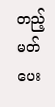တည့်မတ်ပေး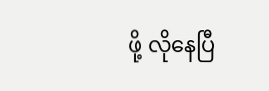ဖို့ လိုနေပြီ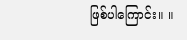ဖြစ်ပါကြောင်း။ ။